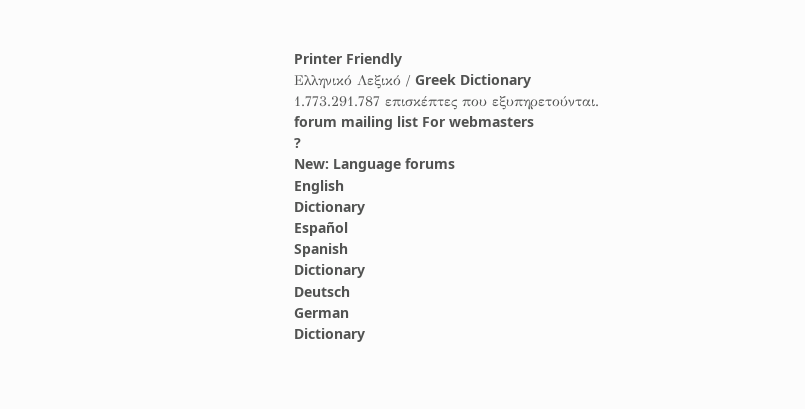Printer Friendly
Ελληνικό Λεξικό / Greek Dictionary
1.773.291.787 επισκέπτες που εξυπηρετούνται.
forum mailing list For webmasters
?
New: Language forums
English
Dictionary
Español
Spanish
Dictionary
Deutsch
German
Dictionary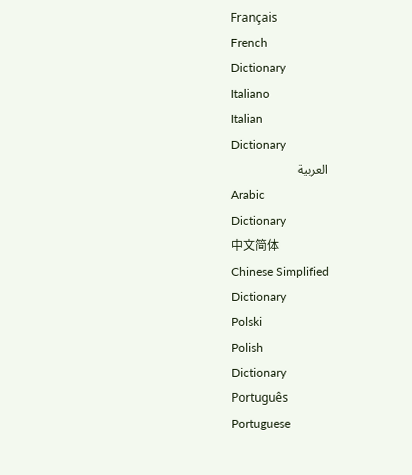Français
French
Dictionary
Italiano
Italian
Dictionary
العربية
Arabic
Dictionary
中文简体
Chinese Simplified
Dictionary
Polski
Polish
Dictionary
Português
Portuguese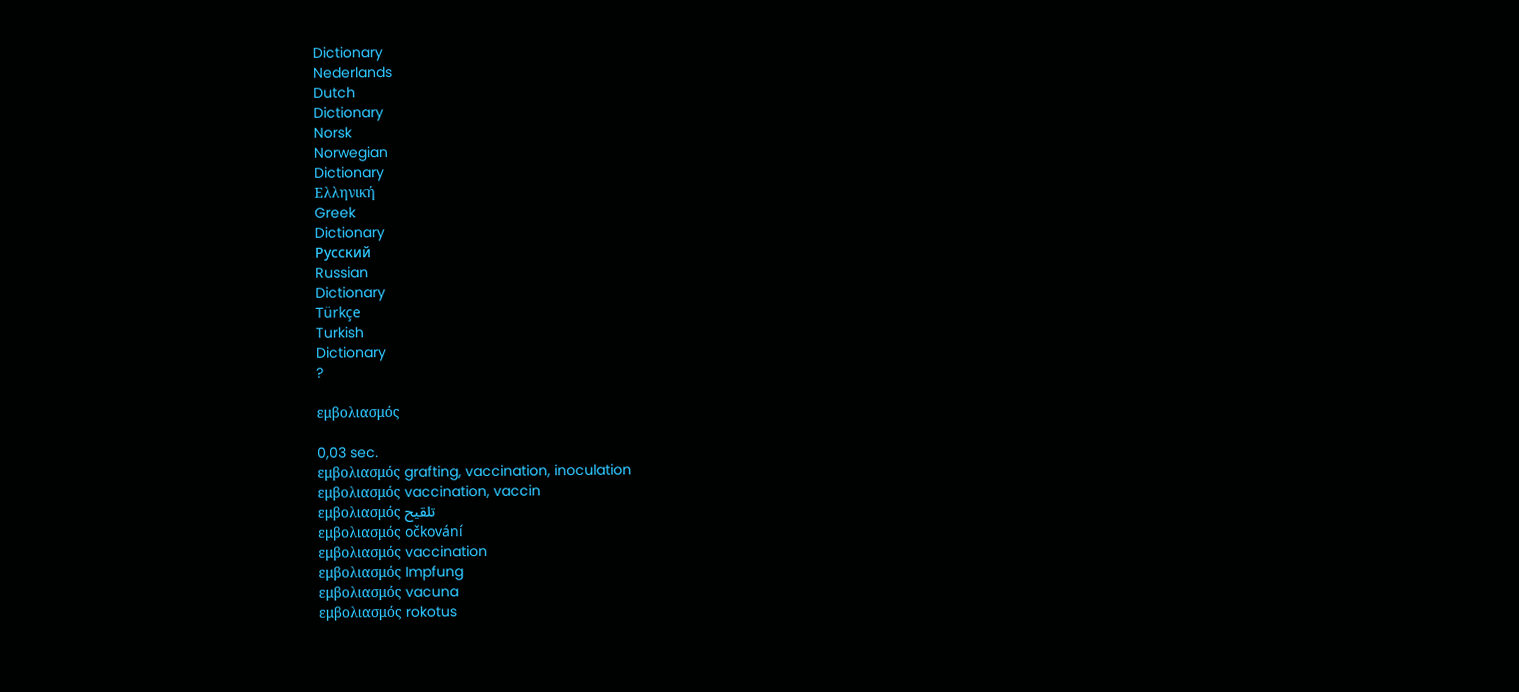Dictionary
Nederlands
Dutch
Dictionary
Norsk
Norwegian
Dictionary
Ελληνική
Greek
Dictionary
Русский
Russian
Dictionary
Türkçe
Turkish
Dictionary
?

εμβολιασμός

0,03 sec.
εμβολιασμός grafting, vaccination, inoculation
εμβολιασμός vaccination, vaccin
εμβολιασμός تلقيح
εμβολιασμός očkování
εμβολιασμός vaccination
εμβολιασμός Impfung
εμβολιασμός vacuna
εμβολιασμός rokotus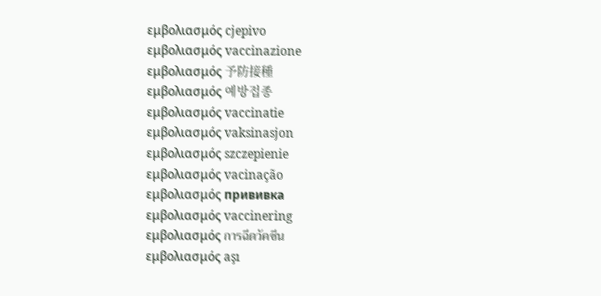εμβολιασμός cjepivo
εμβολιασμός vaccinazione
εμβολιασμός 予防接種
εμβολιασμός 예방접종
εμβολιασμός vaccinatie
εμβολιασμός vaksinasjon
εμβολιασμός szczepienie
εμβολιασμός vacinação
εμβολιασμός прививка
εμβολιασμός vaccinering
εμβολιασμός การฉีดวัคซีน
εμβολιασμός aşı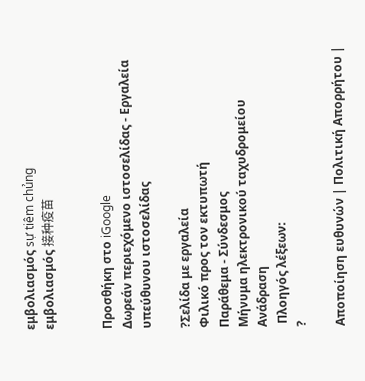εμβολιασμός sự tiêm chủng
εμβολιασμός 接种疫苗


Προσθήκη στο iGoogle
Δωρεάν περιεχόμενο ιστοσελίδας - Εργαλεία υπεύθυνου ιστοσελίδας

?Σελίδα με εργαλεία
Φιλικό προς τον εκτυπωτή
Παράθεμα - Σύνδεσμος
Μήνυμα ηλεκτρονικού ταχυδρομείου
Ανάδραση
 Πλοηγός λέξεων:
?

Αποποίηση ευθυνών | Πολιτική Απορρήτου |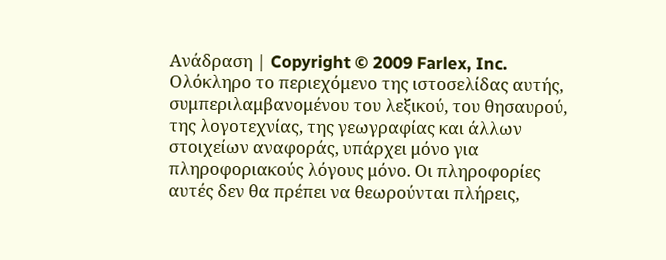Ανάδραση | Copyright © 2009 Farlex, Inc.
Ολόκληρο το περιεχόμενο της ιστοσελίδας αυτής, συμπεριλαμβανομένου του λεξικού, του θησαυρού, της λογοτεχνίας, της γεωγραφίας και άλλων στοιχείων αναφοράς, υπάρχει μόνο για πληροφοριακούς λόγους μόνο. Οι πληροφορίες αυτές δεν θα πρέπει να θεωρούνται πλήρεις,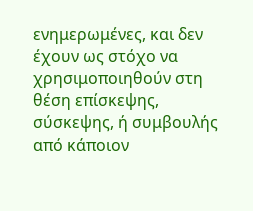ενημερωμένες, και δεν έχουν ως στόχο να χρησιμοποιηθούν στη θέση επίσκεψης, σύσκεψης, ή συμβουλής από κάποιον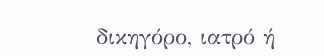δικηγόρο, ιατρό ή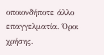οποιονδήποτε άλλο επαγγελματία. Όροι χρήσης.